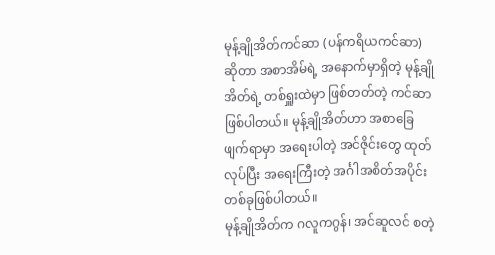မုန့်ချိုအိတ်ကင်ဆာ (ပန်ကရိယကင်ဆာ) ဆိုတာ အစာအိမ်ရဲ့ အနောက်မှာရှိတဲ့ မုန့်ချိုအိတ်ရဲ့ တစ်ရှူးထဲမှာ ဖြစ်တတ်တဲ့ ကင်ဆာဖြစ်ပါတယ်။ မုန့်ချိုအိတ်ဟာ အစာခြေဖျက်ရာမှာ အရေးပါတဲ့ အင်ဇိုင်းတွေ ထုတ်လုပ်ပြီး အရေးကြီးတဲ့ အင်္ဂါအစိတ်အပိုင်း တစ်ခုဖြစ်ပါတယ်။
မုန့်ချိုအိတ်က ဂလူကဂွန်၊ အင်ဆူလင် စတဲ့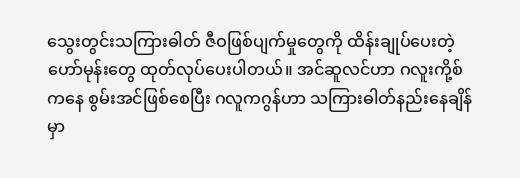သွေးတွင်းသကြားဓါတ် ဇီဝဖြစ်ပျက်မှုတွေကို ထိန်းချုပ်ပေးတဲ့ ဟော်မုန်းတွေ ထုတ်လုပ်ပေးပါတယ်။ အင်ဆူလင်ဟာ ဂလူးကို့စ်ကနေ စွမ်းအင်ဖြစ်စေပြီး ဂလူကဂွန်ဟာ သကြားဓါတ်နည်းနေချိန်မှာ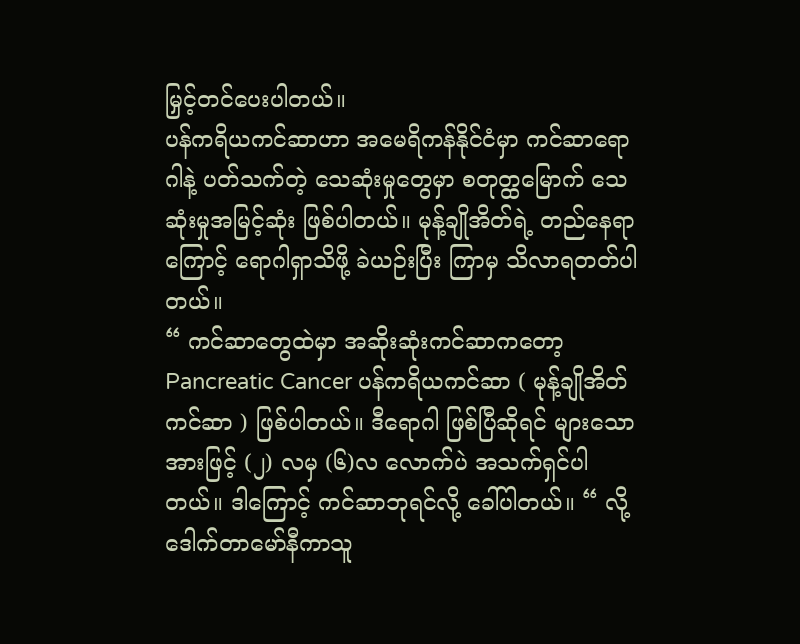မြှင့်တင်ပေးပါတယ်။
ပန်ကရိယကင်ဆာဟာ အမေရိကန်နိုင်ငံမှာ ကင်ဆာရောဂါနဲ့ ပတ်သက်တဲ့ သေဆုံးမှုတွေမှာ စတုတ္ထမြောက် သေဆုံးမှုအမြင့်ဆုံး ဖြစ်ပါတယ်။ မုန့်ချိုအိတ်ရဲ့ တည်နေရာကြောင့် ရောဂါရှာသိဖို့ ခဲယဉ်းပြီး ကြာမှ သိလာရတတ်ပါတယ်။
“ ကင်ဆာတွေထဲမှာ အဆိုးဆုံးကင်ဆာကတော့ Pancreatic Cancer ပန်ကရိယကင်ဆာ ( မုန့်ချိုအိတ်ကင်ဆာ ) ဖြစ်ပါတယ်။ ဒီရောဂါ ဖြစ်ပြီဆိုရင် များသောအားဖြင့် (၂) လမှ (၆)လ လောက်ပဲ အသက်ရှင်ပါတယ်။ ဒါကြောင့် ကင်ဆာဘုရင်လို့ ခေါ်ပါတယ်။ “ လို့ ဒေါက်တာမော်နီကာသူ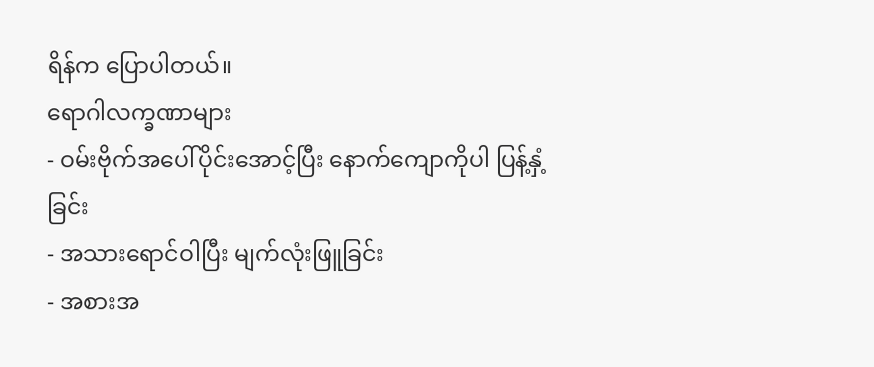ရိန်က ပြောပါတယ်။
ရောဂါလက္ခဏာများ
- ဝမ်းဗိုက်အပေါ်ပိုင်းအောင့်ပြီး နောက်ကျောကိုပါ ပြန့်နှံ့ခြင်း
- အသားရောင်ဝါပြီး မျက်လုံးဖြူခြင်း
- အစားအ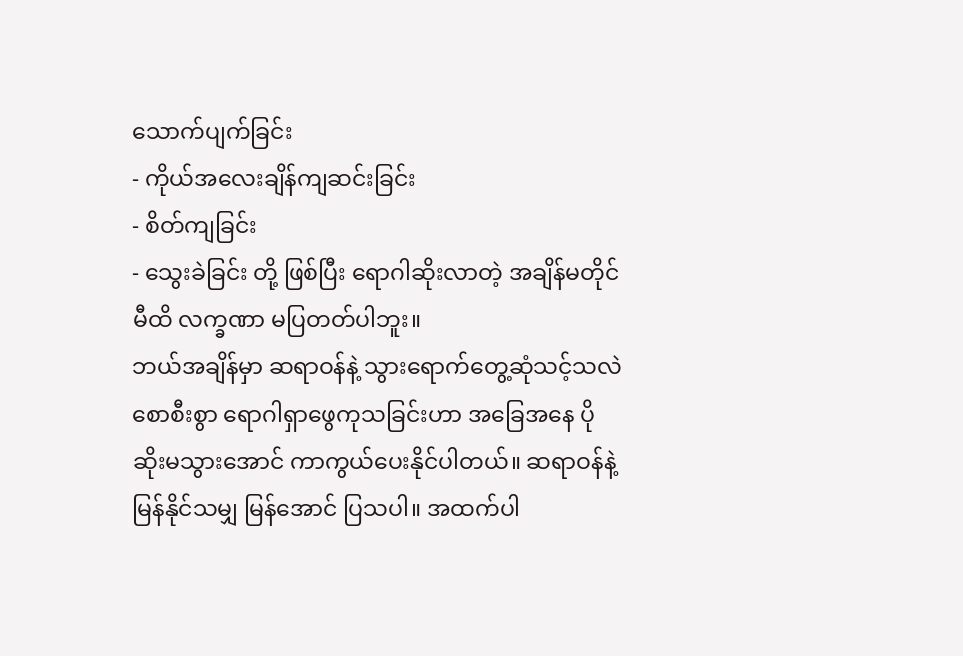သောက်ပျက်ခြင်း
- ကိုယ်အလေးချိန်ကျဆင်းခြင်း
- စိတ်ကျခြင်း
- သွေးခဲခြင်း တို့ ဖြစ်ပြီး ရောဂါဆိုးလာတဲ့ အချိန်မတိုင်မီထိ လက္ခဏာ မပြတတ်ပါဘူး။
ဘယ်အချိန်မှာ ဆရာဝန်နဲ့ သွားရောက်တွေ့ဆုံသင့်သလဲ
စောစီးစွာ ရောဂါရှာဖွေကုသခြင်းဟာ အခြေအနေ ပိုဆိုးမသွားအောင် ကာကွယ်ပေးနိုင်ပါတယ်။ ဆရာဝန်နဲ့ မြန်နိုင်သမျှ မြန်အောင် ပြသပါ။ အထက်ပါ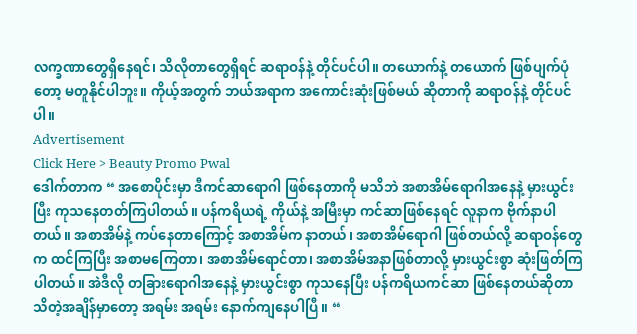လက္ခဏာတွေရှိနေရင်၊ သိလိုတာတွေရှိရင် ဆရာဝန်နဲ့ တိုင်ပင်ပါ။ တယောက်နဲ့ တယောက် ဖြစ်ပျက်ပုံတော့ မတူနိုင်ပါဘူး။ ကိုယ့်အတွက် ဘယ်အရာက အကောင်းဆုံးဖြစ်မယ် ဆိုတာကို ဆရာဝန်နဲ့ တိုင်ပင်ပါ။
Advertisement
Click Here > Beauty Promo Pwal
ဒေါက်တာက “ အစောပိုင်းမှာ ဒီကင်ဆာရောဂါ ဖြစ်နေတာကို မသိဘဲ အစာအိမ်ရောဂါအနေနဲ့ မှားယွင်းပြီး ကုသနေတတ်ကြပါတယ်။ ပန်ကရိယရဲ့ ကိုယ်နဲ့ အမြီးမှာ ကင်ဆာဖြစ်နေရင် လူနာက ဗိုက်နာပါတယ်။ အစာအိမ်နဲ့ ကပ်နေတာကြောင့် အစာအိမ်က နာတယ်၊ အစာအိမ်ရောဂါ ဖြစ်တယ်လို့ ဆရာဝန်တွေက ထင်ကြပြီး အစာမကြေတာ၊ အစာအိမ်ရောင်တာ၊ အစာအိမ်အနာဖြစ်တာလို့ မှားယွင်းစွာ ဆုံးဖြတ်ကြပါတယ်။ အဲဒီလို တခြားရောဂါအနေနဲ့ မှားယွင်းစွာ ကုသနေပြီး ပန်ကရိယကင်ဆာ ဖြစ်နေတယ်ဆိုတာ သိတဲ့အချိန်မှာတော့ အရမ်း အရမ်း နောက်ကျနေပါပြီ။ “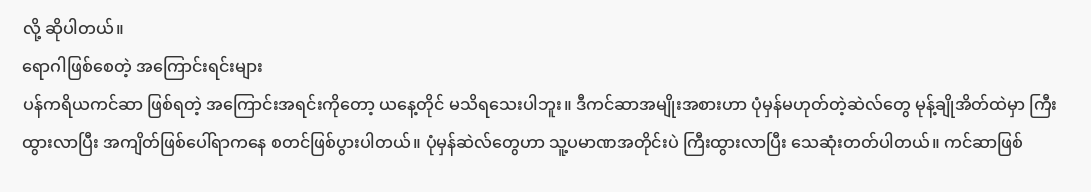လို့ ဆိုပါတယ်။
ရောဂါဖြစ်စေတဲ့ အကြောင်းရင်းများ
ပန်ကရိယကင်ဆာ ဖြစ်ရတဲ့ အကြောင်းအရင်းကိုတော့ ယနေ့တိုင် မသိရသေးပါဘူး။ ဒီကင်ဆာအမျိုးအစားဟာ ပုံမှန်မဟုတ်တဲ့ဆဲလ်တွေ မုန့်ချိုအိတ်ထဲမှာ ကြီးထွားလာပြီး အကျိတ်ဖြစ်ပေါ်ရာကနေ စတင်ဖြစ်ပွားပါတယ်။ ပုံမှန်ဆဲလ်တွေဟာ သူ့ပမာဏအတိုင်းပဲ ကြီးထွားလာပြီး သေဆုံးတတ်ပါတယ်။ ကင်ဆာဖြစ်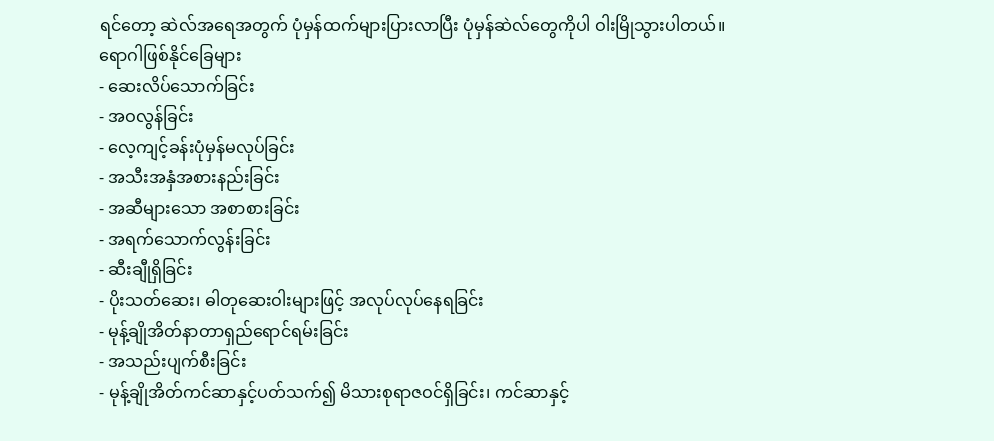ရင်တော့ ဆဲလ်အရေအတွက် ပုံမှန်ထက်များပြားလာပြီး ပုံမှန်ဆဲလ်တွေကိုပါ ဝါးမြိုသွားပါတယ်။
ရောဂါဖြစ်နိုင်ခြေများ
- ဆေးလိပ်သောက်ခြင်း
- အဝလွန်ခြင်း
- လေ့ကျင့်ခန်းပုံမှန်မလုပ်ခြင်း
- အသီးအနှံအစားနည်းခြင်း
- အဆီများသော အစာစားခြင်း
- အရက်သောက်လွန်းခြင်း
- ဆီးချီုရှိခြင်း
- ပိုးသတ်ဆေး၊ ဓါတုဆေးဝါးများဖြင့် အလုပ်လုပ်နေရခြင်း
- မုန့်ချိုအိတ်နာတာရှည်ရောင်ရမ်းခြင်း
- အသည်းပျက်စီးခြင်း
- မုန့်ချိုအိတ်ကင်ဆာနှင့်ပတ်သက်၍ မိသားစုရာဇဝင်ရှိခြင်း၊ ကင်ဆာနှင့်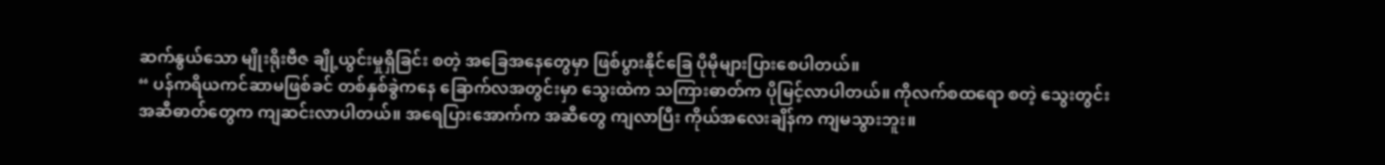ဆက်နွယ်သော မျိုးရိုးဗီဇ ချို့ယွင်းမှုရှိခြင်း စတဲ့ အခြေအနေတွေမှာ ဖြစ်ပွားနိုင်ခြေ ပိုမိုများပြားစေပါတယ်။
“ ပန်ကရိယကင်ဆာမဖြစ်ခင် တစ်နှစ်ခွဲကနေ ခြောက်လအတွင်းမှာ သွေးထဲက သကြားဓာတ်က ပိုမြင့်လာပါတယ်။ ကိုလက်စထရော စတဲ့ သွေးတွင်းအဆီဓာတ်တွေက ကျဆင်းလာပါတယ်။ အရေပြားအောက်က အဆီတွေ ကျလာပြီး ကိုယ်အလေးချိန်က ကျမသွားဘူး။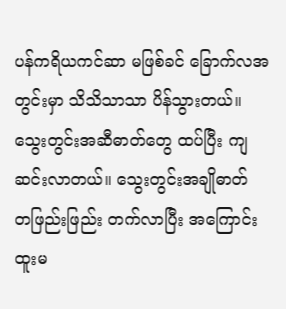ပန်ကရိယကင်ဆာ မဖြစ်ခင် ခြောက်လအတွင်းမှာ သိသိသာသာ ပိန်သွားတယ်။ သွေးတွင်းအဆီဓာတ်တွေ ထပ်ပြီး ကျဆင်းလာတယ်။ သွေးတွင်းအချိုဓာတ် တဖြည်းဖြည်း တက်လာပြီး အကြောင်းထူးမ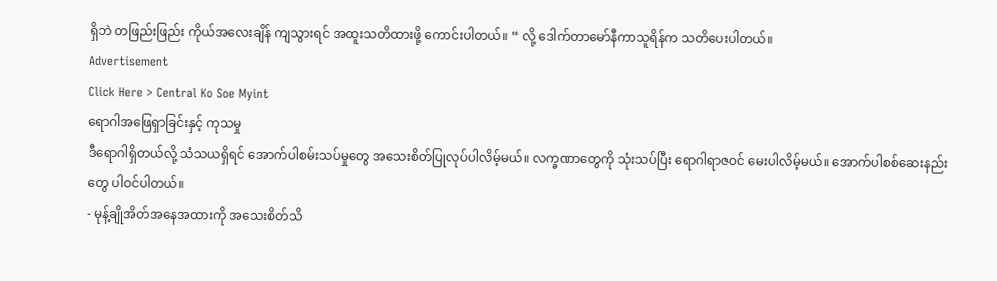ရှိဘဲ တဖြည်းဖြည်း ကိုယ်အလေးချိန် ကျသွားရင် အထူးသတိထားဖို့ ကောင်းပါတယ်။ “ လို့ ဒေါက်တာမော်နီကာသူရိန်က သတိပေးပါတယ်။
Advertisement
Click Here > Central Ko Soe Myint
ရောဂါအဖြေရှာခြင်းနှင့် ကုသမှု
ဒီရောဂါရှိတယ်လို့ သံသယရှိရင် အောက်ပါစမ်းသပ်မှုတွေ အသေးစိတ်ပြုလုပ်ပါလိမ့်မယ်။ လက္ခဏာတွေကို သုံးသပ်ပြီး ရောဂါရာဇဝင် မေးပါလိမ့်မယ်။ အောက်ပါစစ်ဆေးနည်းတွေ ပါဝင်ပါတယ်။
- မုန့်ချိုအိတ်အနေအထားကို အသေးစိတ်သိ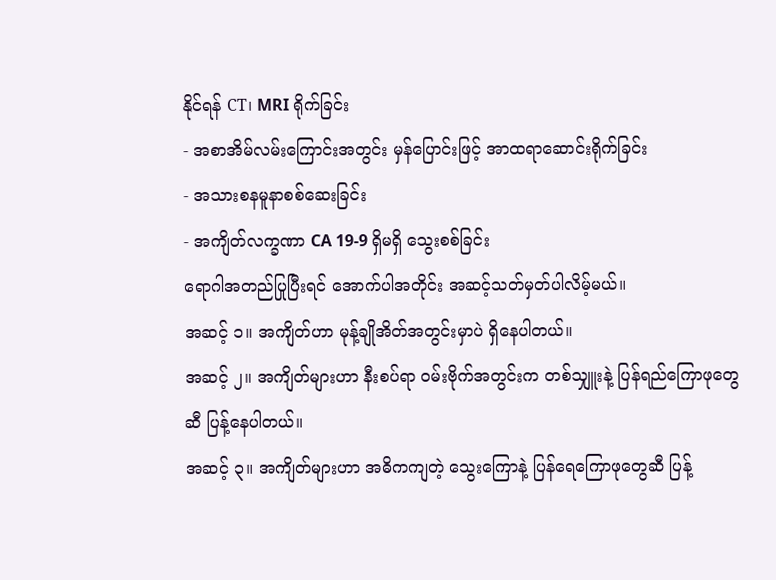နိုင်ရန် CT၊ MRI ရိုက်ခြင်း
- အစာအိမ်လမ်းကြောင်းအတွင်း မှန်ပြောင်းဖြင့် အာထရာဆောင်းရိုက်ခြင်း
- အသားစနမူနာစစ်ဆေးခြင်း
- အကျိတ်လက္ခဏာ CA 19-9 ရှိမရှိ သွေးစစ်ခြင်း
ရောဂါအတည်ပြုပြီးရင် အောက်ပါအတိုင်း အဆင့်သတ်မှတ်ပါလိမ့်မယ်။
အဆင့် ၁။ အကျိတ်ဟာ မုန့်ချိုအိတ်အတွင်းမှာပဲ ရှိနေပါတယ်။
အဆင့် ၂။ အကျိတ်များဟာ နီးစပ်ရာ ဝမ်းဗိုက်အတွင်းက တစ်သျှူးနဲ့ ပြန်ရည်ကြောဖုတွေဆီ ပြန့်နေပါတယ်။
အဆင့် ၃။ အကျိတ်များဟာ အဓိကကျတဲ့ သွေးကြောနဲ့ ပြန်ရေကြောဖုတွေဆီ ပြန့်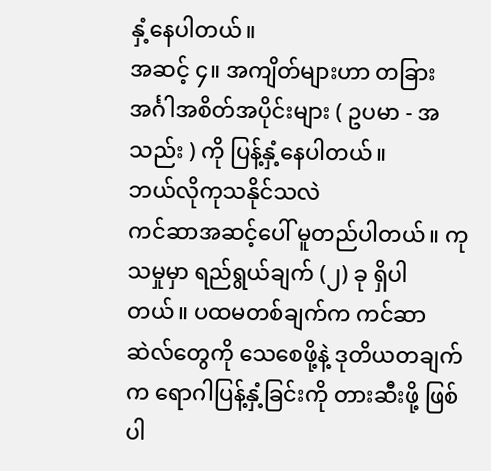နှံ့နေပါတယ်။
အဆင့် ၄။ အကျိတ်များဟာ တခြား အင်္ဂါအစိတ်အပိုင်းများ ( ဥပမာ - အသည်း ) ကို ပြန့်နှံ့နေပါတယ်။
ဘယ်လိုကုသနိုင်သလဲ
ကင်ဆာအဆင့်ပေါ် မူတည်ပါတယ်။ ကုသမှုမှာ ရည်ရွယ်ချက် (၂) ခု ရှိပါတယ်။ ပထမတစ်ချက်က ကင်ဆာဆဲလ်တွေကို သေစေဖို့နဲ့ ဒုတိယတချက်က ရောဂါပြန့်နှံ့ခြင်းကို တားဆီးဖို့ ဖြစ်ပါ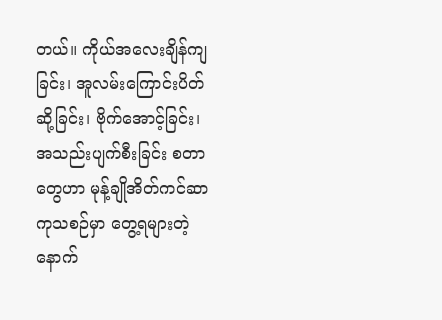တယ်။ ကိုယ်အလေးချိန်ကျခြင်း၊ အူလမ်းကြောင်းပိတ်ဆို့ခြင်း၊ ဗိုက်အောင့်ခြင်း၊ အသည်းပျက်စီးခြင်း စတာတွေဟာ မုန့်ချိုအိတ်ကင်ဆာကုသစဉ်မှာ တွေ့ရများတဲ့ နောက်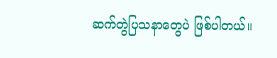ဆက်တွဲပြသနာတွေပဲ ဖြစ်ပါတယ်။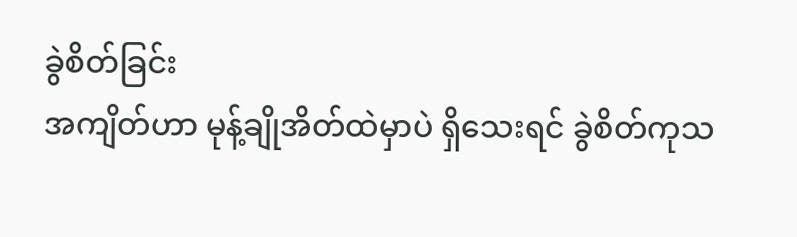ခွဲစိတ်ခြင်း
အကျိတ်ဟာ မုန့်ချိုအိတ်ထဲမှာပဲ ရှိသေးရင် ခွဲစိတ်ကုသ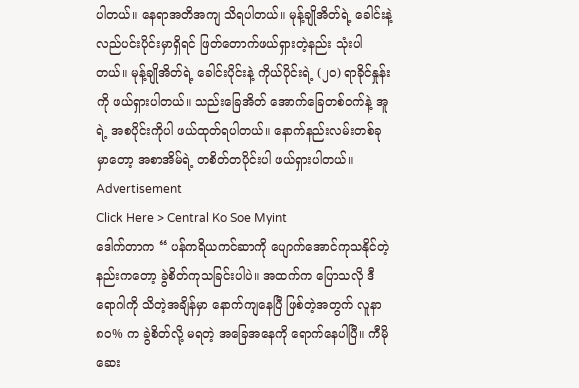ပါတယ်။ နေရာအတိအကျ သိရပါတယ်။ မုန့်ချိုအိတ်ရဲ့ ခေါင်းနဲ့ လည်ပင်းပိုင်းမှာရှိရင် ဖြတ်တောက်ဖယ်ရှားတဲ့နည်း သုံးပါတယ်။ မုန့်ချိုအိတ်ရဲ့ ခေါင်းပိုင်းနဲ့ ကိုယ်ပိုင်းရဲ့ (၂၀) ရာခိုင်နှုန်းကို ဖယ်ရှားပါတယ်။ သည်းခြေအိတ် အောက်ခြေတစ်ဝက်နဲ့ အူရဲ့ အစပိုင်းကိုပါ ဖယ်ထုတ်ရပါတယ်။ နောက်နည်းလမ်းတစ်ခုမှာတော့ အစာအိမ်ရဲ့ တစိတ်တပိုင်းပါ ဖယ်ရှားပါတယ်။
Advertisement
Click Here > Central Ko Soe Myint
ဒေါက်တာက “ ပန်ကရိယကင်ဆာကို ပျောက်အောင်ကုသနိုင်တဲ့ နည်းကတော့ ခွဲစိတ်ကုသခြင်းပါပဲ။ အထက်က ပြောသလို ဒီရောဂါကို သိတဲ့အချိန်မှာ နောက်ကျနေပြီ ဖြစ်တဲ့အတွက် လူနာ ၈၀% က ခွဲစိတ်လို့ မရတဲ့ အခြေအနေကို ရောက်နေပါပြီ။ ကီမိုဆေး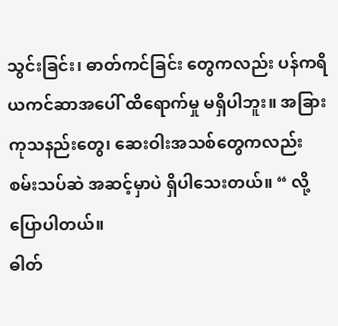သွင်းခြင်း၊ ဓာတ်ကင်ခြင်း တွေကလည်း ပန်ကရိယကင်ဆာအပေါ် ထိရောက်မှု မရှိပါဘူး။ အခြား ကုသနည်းတွေ၊ ဆေးဝါးအသစ်တွေကလည်း စမ်းသပ်ဆဲ အဆင့်မှာပဲ ရှိပါသေးတယ်။ “ လို့ ပြောပါတယ်။
ဓါတ်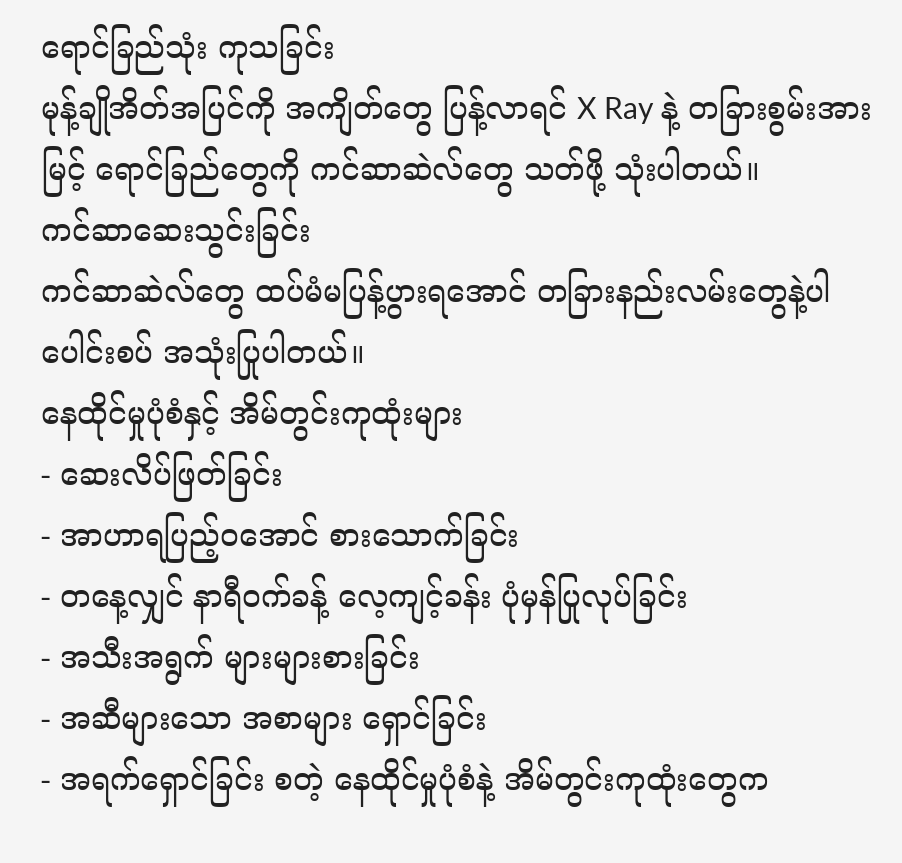ရောင်ခြည်သုံး ကုသခြင်း
မုန့်ချိုအိတ်အပြင်ကို အကျိတ်တွေ ပြန့်လာရင် X Ray နဲ့ တခြားစွမ်းအားမြင့် ရောင်ခြည်တွေကို ကင်ဆာဆဲလ်တွေ သတ်ဖို့ သုံးပါတယ်။
ကင်ဆာဆေးသွင်းခြင်း
ကင်ဆာဆဲလ်တွေ ထပ်မံမပြန့်ပွားရအောင် တခြားနည်းလမ်းတွေနဲ့ပါ ပေါင်းစပ် အသုံးပြုပါတယ်။
နေထိုင်မှုပုံစံနှင့် အိမ်တွင်းကုထုံးများ
- ဆေးလိပ်ဖြတ်ခြင်း
- အာဟာရပြည့်ဝအောင် စားသောက်ခြင်း
- တနေ့လျှင် နာရီဝက်ခန့် လေ့ကျင့်ခန်း ပုံမှန်ပြုလုပ်ခြင်း
- အသီးအရွက် များများစားခြင်း
- အဆီများသော အစာများ ရှောင်ခြင်း
- အရက်ရှောင်ခြင်း စတဲ့ နေထိုင်မှုပုံစံနဲ့ အိမ်တွင်းကုထုံးတွေက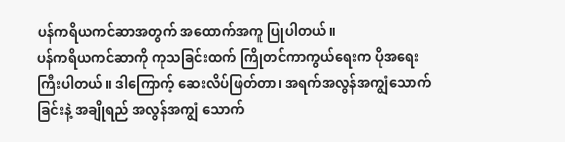ပန်ကရိယကင်ဆာအတွက် အထောက်အကူ ပြုပါတယ်။
ပန်ကရိယကင်ဆာကို ကုသခြင်းထက် ကြိုတင်ကာကွယ်ရေးက ပိုအရေးကြီးပါတယ်။ ဒါကြောက့် ဆေးလိပ်ဖြတ်တာ၊ အရက်အလွန်အကျွံသောက်ခြင်းနဲ့ အချိုရည် အလွန်အကျွံ သောက်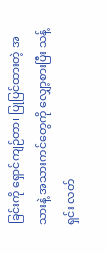ခြင်းကို ရှောင်ကျဉ်တာ၊ ပြုပြင်ထားတဲ့ အသားနဲ့ အသားကင်တွေကို လျှော့စားပြီး သန့်ရှင်း လတ်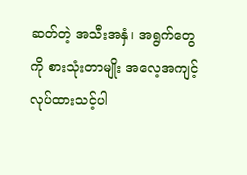ဆတ်တဲ့ အသီးအနှံ၊ အရွက်တွေကို စားသုံးတာမျိုး အလေ့အကျင့် လုပ်ထားသင့်ပါ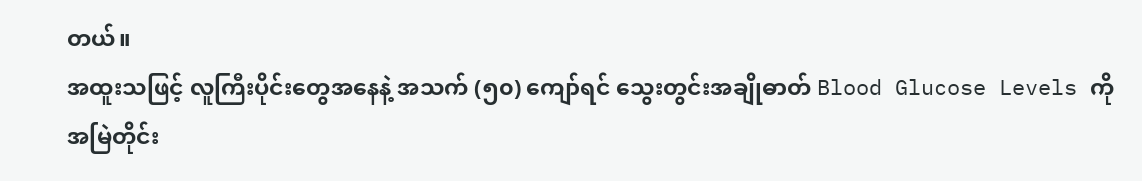တယ်။
အထူးသဖြင့် လူကြီးပိုင်းတွေအနေနဲ့ အသက် (၅၀) ကျော်ရင် သွေးတွင်းအချိုဓာတ် Blood Glucose Levels ကို အမြဲတိုင်း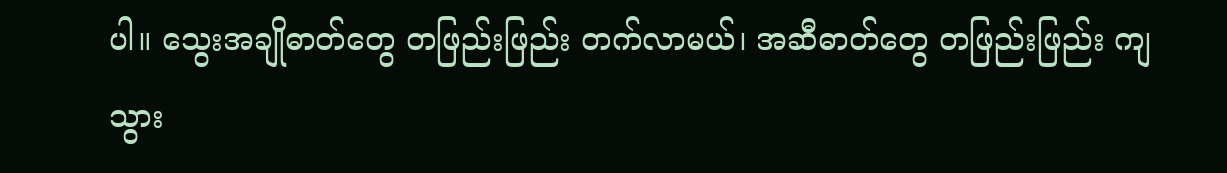ပါ။ သွေးအချိုဓာတ်တွေ တဖြည်းဖြည်း တက်လာမယ်၊ အဆီဓာတ်တွေ တဖြည်းဖြည်း ကျသွား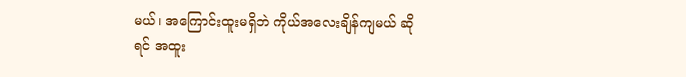မယ်၊ အကြောင်းထူးမရှိဘဲ ကိုယ်အလေးချိန်ကျမယ် ဆိုရင် အထူး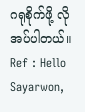ဂရုစိုက်ဖို့ လိုအပ်ပါတယ်။
Ref : Hello Sayarwon,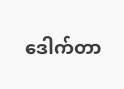ဒေါက်တာ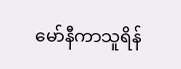မော်နီကာသူရိန်